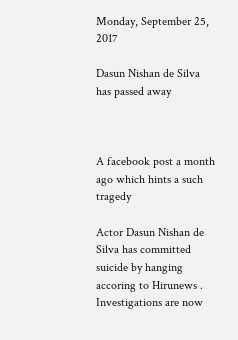Monday, September 25, 2017

Dasun Nishan de Silva has passed away



A facebook post a month ago which hints a such tragedy

Actor Dasun Nishan de Silva has committed suicide by hanging accoring to Hirunews . Investigations are now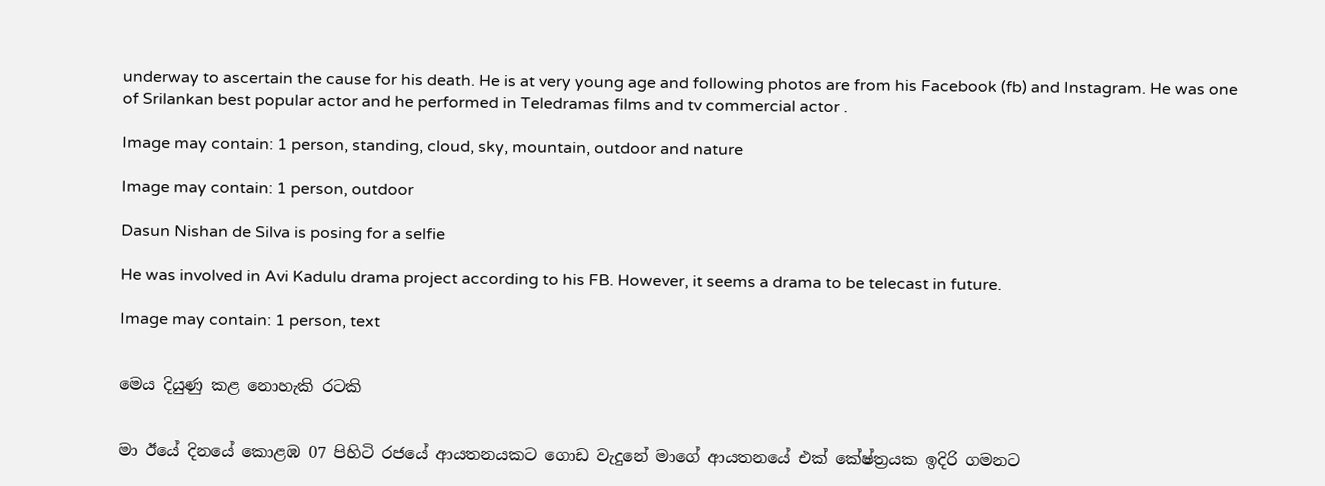underway to ascertain the cause for his death. He is at very young age and following photos are from his Facebook (fb) and Instagram. He was one of Srilankan best popular actor and he performed in Teledramas films and tv commercial actor .

Image may contain: 1 person, standing, cloud, sky, mountain, outdoor and nature

Image may contain: 1 person, outdoor

Dasun Nishan de Silva is posing for a selfie

He was involved in Avi Kadulu drama project according to his FB. However, it seems a drama to be telecast in future.

Image may contain: 1 person, text


මෙය දියුණු කළ නොහැකි රටකි


මා ඊයේ දිනයේ කොළඹ 07 පිහිටි රජයේ ආයතනයකට ගොඩ වැදුනේ මාගේ ආයතනයේ එක් කේෂ්ත්‍රයක ඉදිරි ගමනට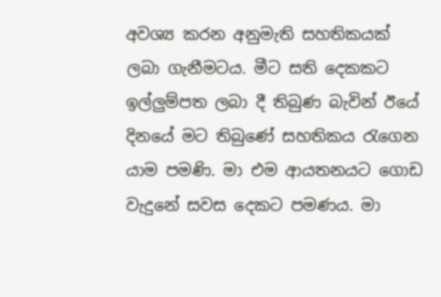අවශ්‍ය කරන අනුමැති සහතිකයක් ලබා ගැනීමටය. මීට සති දෙකකට ඉල්ලුම්පත ලබා දී තිබුණ බැවින් ඊයේ දිනයේ මට තිබුණේ සහතිකය රැගෙන යාම පමණි. මා එම ආයතනයට ගොඩ වැදුනේ සවස දෙකට පමණය. මා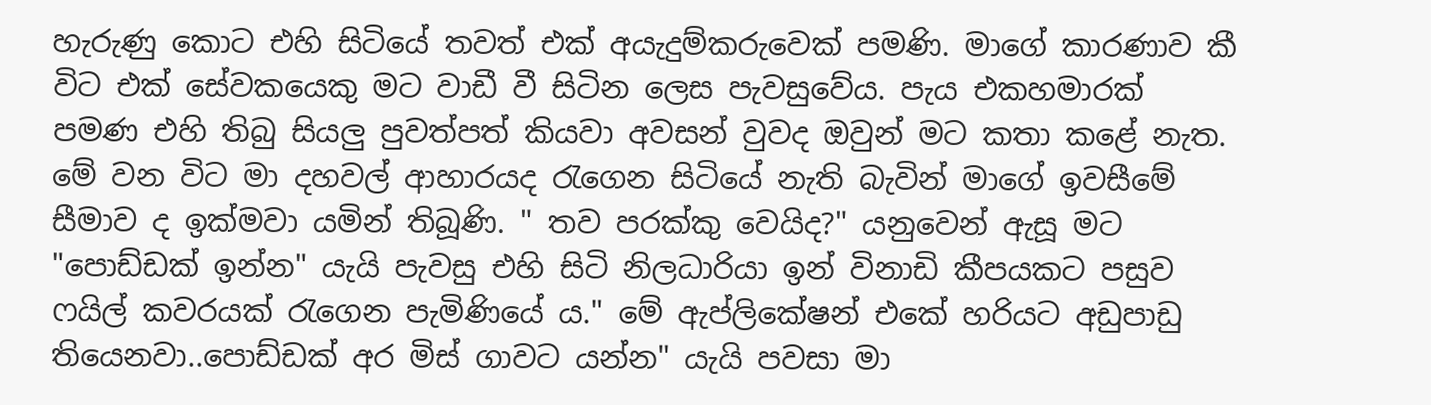හැරුණු කොට එහි සිටියේ තවත් එක් අයැදුම්කරුවෙක් පමණි. මාගේ කාරණාව කී විට එක් සේවකයෙකු මට වාඩී වී සිටින ලෙස පැවසුවේය. පැය එකහමාරක් පමණ එහි තිබු සියලු පුවත්පත් කියවා අවසන් වුවද ඔවුන් මට කතා කළේ නැත. මේ වන විට මා දහවල් ආහාරයද රැගෙන සිටියේ නැති බැවින් මාගේ ඉවසීමේ සීමාව ද ඉක්මවා යමින් තිබූණි. " තව පරක්කු වෙයිද?" යනුවෙන් ඇසූ මට "පොඩ්ඩක් ඉන්න" යැයි පැවසු එහි සිටි නිලධාරියා ඉන් විනාඩි කීපයකට පසුව ෆයිල් කවරයක් රැගෙන පැමිණියේ ය." මේ ඇප්ලිකේෂන් එකේ හරියට අඩුපාඩු තියෙනවා..පොඩ්ඩක් අර මිස් ගාවට යන්න" යැයි පවසා මා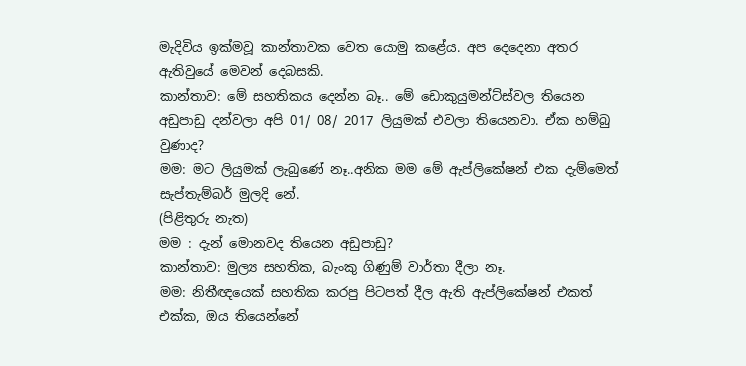මැදිවිය ඉක්මවූ කාන්තාවක වෙත යොමු කළේය. අප දෙදෙනා අතර ඇතිවුයේ මෙවන් දෙබසකි.
කාන්තාව: මේ සහතිකය දෙන්න බෑ.. මේ ඩොකුයුමන්ට්ස්වල තියෙන අඩුපාඩු දන්වලා අපි 01/ 08/ 2017 ලියුමක් එවලා තියෙනවා. ඒක හම්බු වුණාද?
මම: මට ලියුමක් ලැබුණේ නෑ..අනික මම මේ ඇප්ලිකේෂන් එක දැම්මෙත් සැප්තැම්බර් මුලදි නේ.
(පිළිතුරු නැත)
මම : දැන් මොනවද තියෙන අඩුපාඩු?
කාන්තාව: මුල්‍ය සහතික, බැංකු ගිණුම් වාර්තා දීලා නෑ.
මම: නිතීඥයෙක් සහතික කරපු පිටපත් දීල ඇති ඇප්ලිකේෂන් එකත් එක්ක, ඔය තියෙන්නේ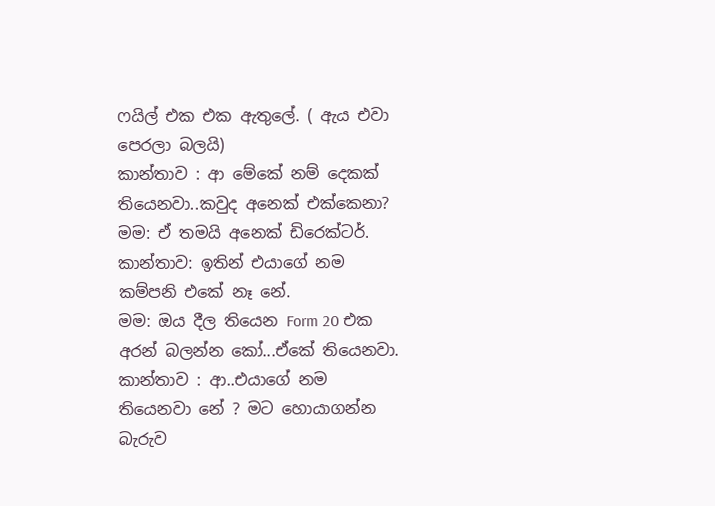ෆයිල් එක එක ඇතුලේ. ( ඇය එවා පෙරලා බලයි)
කාන්තාව : ආ මේකේ නම් දෙකක් තියෙනවා..කවුද අනෙක් එක්කෙනා?
මම: ඒ තමයි අනෙක් ඩිරෙක්ටර්.
කාන්තාව: ඉතින් එයාගේ නම කම්පනි එකේ නෑ නේ.
මම: ඔය දීල තියෙන Form 20 එක අරන් බලන්න කෝ...ඒකේ තියෙනවා.
කාන්තාව : ආ..එයාගේ නම තියෙනවා නේ ? මට හොයාගන්න බැරුව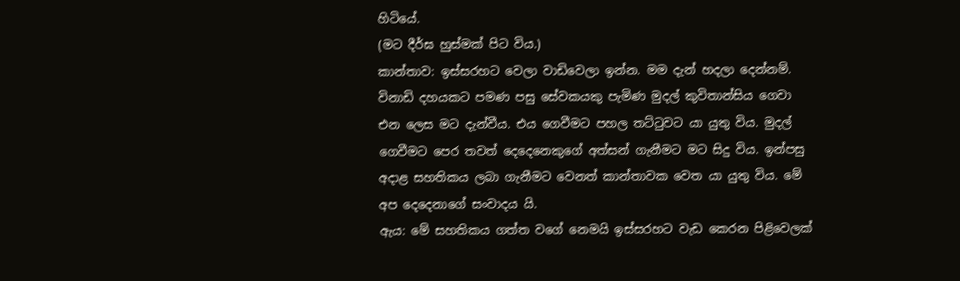හිටියේ.
(මට දීර්ඝ හුස්මක් පිට විය.)
කාන්තාව: ඉස්සරහට වෙලා වාඩිවෙලා ඉන්න. මම දැන් හදලා දෙන්නම්.
විනාඩි දහයකට පමණ පසු සේවකයකු පැමිණ මුදල් කුවිතාන්සිය ගෙවා එන ලෙස මට දැන්වීය. එය ගෙවීමට පහල තට්ටුවට යා යුතු විය. මුදල් ගෙවීමට පෙර තවත් දෙදෙනෙකුගේ අත්සන් ගැනීමට මට සිදු විය. ඉන්පසු අදාළ සහතිකය ලබා ගැනීමට වෙනත් කාන්තාවක වෙත යා යුතු විය. මේ අප දෙදෙනාගේ සංවාදය යි.
ඇය: මේ සහතිකය ගත්ත වගේ නෙමයි ඉස්සරහට වැඩ කෙරන පිළිවෙලක්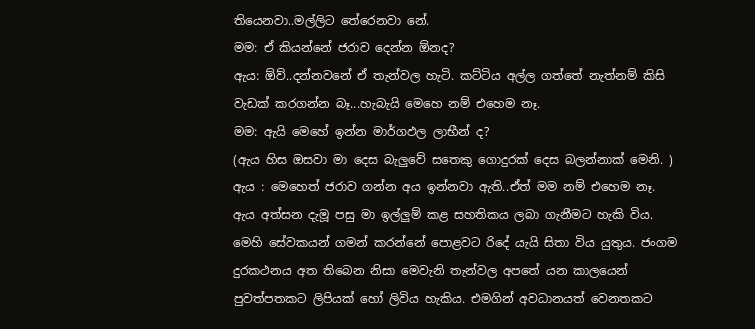තියෙනවා..මල්ලිට තේරෙනවා නේ.
මම: ඒ කියන්නේ ජරාව දෙන්න ඕනද?
ඇය: ඕව්..දන්නවනේ ඒ තැන්වල හැටි. කට්ටිය අල්ල ගත්තේ නැත්නම් කිසි වැඩක් කරගන්න බෑ...හැබැයි මෙහෙ නම් එහෙම නෑ.
මම: ඇයි මෙහේ ඉන්න මාර්ගඵල ලාභීන් ද?
(ඇය හිස ඔසවා මා දෙස බැලුවේ සතෙකු ගොදුරක් දෙස බලන්නාක් මෙනි. )
ඇය : මෙහෙත් ජරාව ගන්න අය ඉන්නවා ඇති..ඒත් මම නම් එහෙම නෑ.
ඇය අත්සන දැමූ පසු මා ඉල්ලුම් කළ සහතිකය ලබා ගැනීමට හැකි විය.
මෙහි සේවකයන් ගමන් කරන්නේ පොළවට රිදේ යැයි සිතා විය යුතුය. ජංගම දුරකථනය අත තිබෙන නිසා මෙවැනි තැන්වල අපතේ යන කාලයෙන් පුවත්පතකට ලිපියක් හෝ ලිවිය හැකිය. එමගින් අවධානයත් වෙනතකට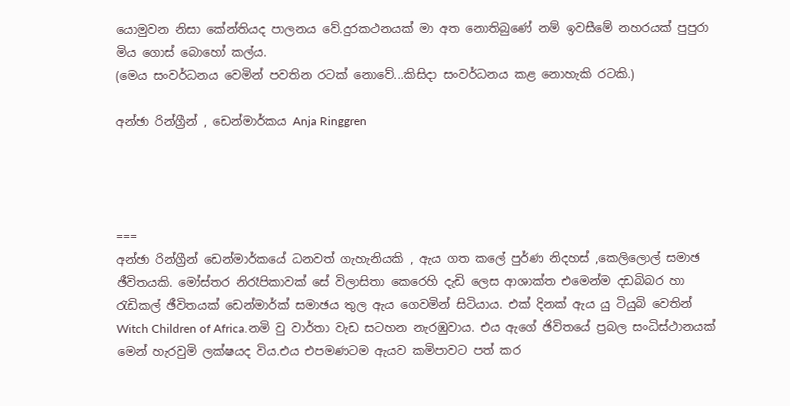යොමුවන නිසා කේන්තියද පාලනය වේ.දුරකථනයක් මා අත නොතිබුණේ නම් ඉවසීමේ නහරයක් පුපුරා මිය ගොස් බොහෝ කල්ය.
(මෙය සංවර්ධනය වෙමින් පවතින රටක් නොවේ...කිසිදා සංවර්ධනය කළ නොහැකි රටකි.)

අන්ඡා රින්ග්‍රීන් , ඩෙන්මාර්කය Anja Ringgren




===
අන්ඡා රින්ග්‍රීන් ඩෙන්මාර්කයේ ධනවත් ගැහැනියකි , ඇය ගත කලේ පුර්ණ නිදහස් ,කෙලිලොල් සමාඡ ඡීවිතයකි. මෝස්තර නිරෑපිකාවක් සේ විලාසිතා කෙරෙහි දැඩි ලෙස ආශාක්ත එමෙන්ම දඩබිබර හා රැඩිකල් ඡීවිතයක් ඩෙන්මාර්ක් සමාඡය තුල ඇය ගෙවමින් සිටියාය. එක් දිනක් ඇය යු ටියුබි වෙතින් Witch Children of Africa.නමි වු වාර්තා වැඩ සටහන නැරඹුවාය. එය ඇගේ ඡිවිතයේ ප්‍රබල සංධිස්ථානයක් මෙන් හැරවුමි ලක්ෂයද විය.එය එපමණටම ඇයව කමිපාවට පත් කර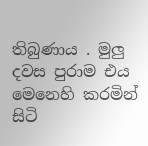තිබුණාය . මුලු දවස පුරාම එය මෙනෙහි කරමින් සිටි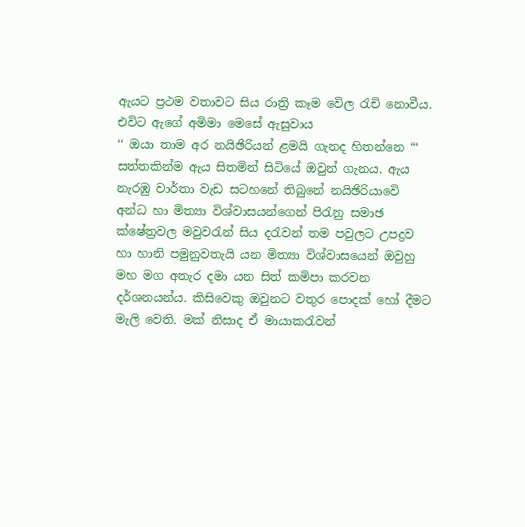ඇයට ප්‍රථම වතාවට සිය රාත්‍රි කෑම වෙිල රැචි නොවීය. එවිට ඇගේ අමිමා මෙසේ ඇසුවාය
‘‘ ඔයා තාම අර නයිඡිරියන් ළමයි ගැනද හිතන්නෙ “‘
සත්තකින්ම ඇය සිතමින් සිටියේ ඔවුන් ගැනය. ඇය නැරඹු වාර්තා වැඩ සටහනේ තිබුනේ නයිඡිරියාවෙි අන්ධ හා මිත්‍යා විශ්වාසයන්ගෙන් පිරැනු සමාඡ ක්ෂේත්‍රවල මවුවරැන් සිය දරැවන් තම පවුලට උපද්‍රව හා හානි පමුනුවතැයි යන මිත්‍යා විශ්වාසයෙන් ඔවුහු මහ මග අතැර දමා යන සිත් කමිපා කරවන දර්ශනයන්ය. කිසිවෙකු ඔවුනට වතුර පොදක් හෝ දීමට මැලි වෙති. මක් නිසාද ඒ මායාකරැවන්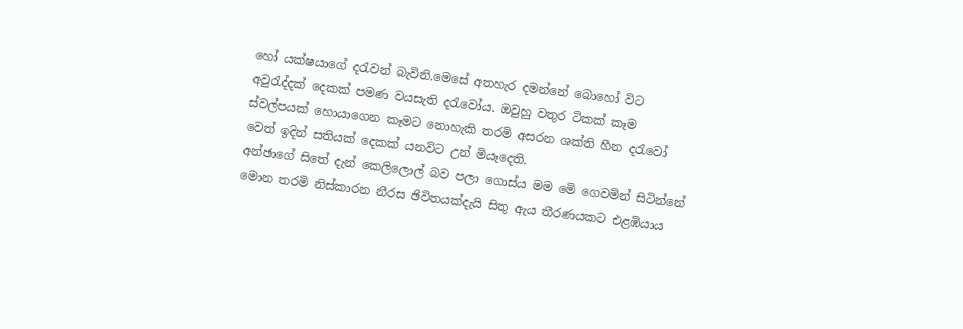හෝ යක්ෂයාගේ දරැවන් බැවිනි.මෙසේ අතහැර දමන්නේ බොහෝ විට අවුරැද්දක් දෙකක් පමණ වයසැති දරැවෝය. ඔවුහු වතුර ටිකක් කෑම ස්වල්පයක් හොයාගෙන කෑමට නොහැකි තරමි අසරන ශක්ති හීන දරැවෝ වෙත් ඉදින් සතියක් දෙකක් යනවිට උන් මියෑදෙති.
අන්ඡාගේ සිතේ දැන් කෙලිලොල් බව පලා ගොස්ය මම මෙි ගෙවමින් සිටින්නේ මොන තරමි නිස්කාරන නීරස ඡිවිතයක්දැයි සිතු ඇය තීරණයකට එළඹියාය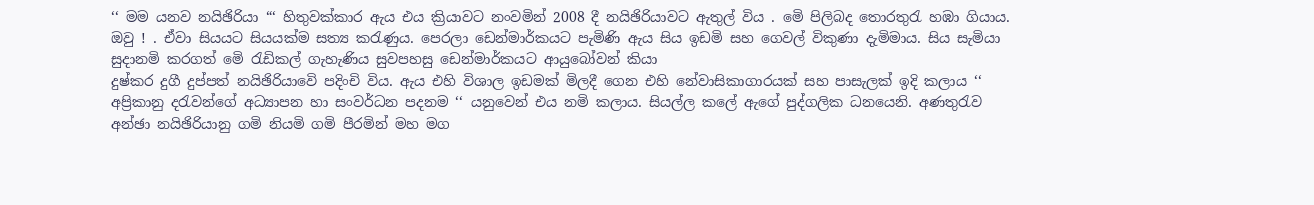‘‘ මම යනව නයිඡිරියා “‘ හිතුවක්කාර ඇය එය ක්‍රියාවට නංවමින් 2008 දී නයිඡිරියාවට ඇතුල් විය . මෙි පිලිබද තොරතුරැ හඹා ගියාය. ඔවු ! . ඒවා සියයට සියයක්ම සත්‍ය කරැණුය. පෙරලා ඩෙන්මාර්කයට පැමිණි ඇය සිය ඉඩමි සහ ගෙවල් විකුණා දැමිමාය. සිය සැමියා සුදානමි කරගත් මෙි රැඩිකල් ගැහැණිය සුවපහසු ඩෙන්මාර්කයට ආයුබෝවන් කියා
දුෂ්කර දුගී දුප්පත් නයිඡිරියාවෙි පදිංචි විය. ඇය එහි විශාල ඉඩමක් මිලදී ගෙන එහි නේවාසිකාගාරයක් සහ පාසැලක් ඉදි කලාය ‘‘ අප්‍රිකානු දරැවන්ගේ අධ්‍යාපන හා සංවර්ධන පදනම ‘‘ යනුවෙන් එය නමි කලාය. සියල්ල කලේ ඇගේ පුද්ගලික ධනයෙනි. අණතුරැව අන්ඡා නයිඡිරියානු ගමි නියමි ගමි පීරමින් මහ මග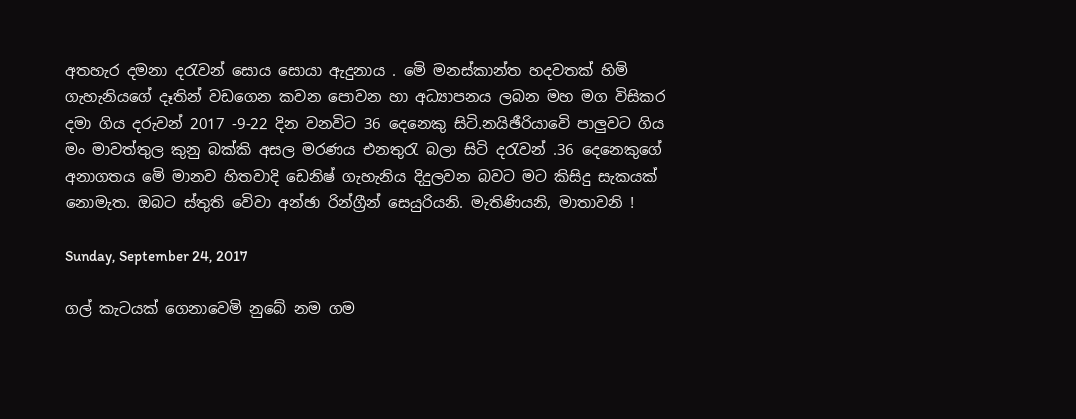අතහැර දමනා දරැවන් සොය සොයා ඇදුනාය . මෙි මනස්කාන්ත හදවතක් හිමි ගැහැනියගේ දෑතින් වඩගෙන කවන පොවන හා අධ්‍යාපනය ලබන මහ මග විසිකර දමා ගිය දරුවන් 2017 -9-22 දින වනවිට 36 දෙනෙකු සිටි.නයිඡීරියාවෙි පාලුවට ගිය මං මාවත්තුල කුනු බක්කි අසල මරණය එනතුරැ බලා සිටි දරැවන් .36 දෙනෙකුගේ අනාගතය මෙි මානව හිතවාදි ඩෙනිෂ් ගැහැනිය දිදුලවන බවට මට කිසිදු සැකයක් නොමැත. ඔබට ස්තුති වෙිවා අන්ඡා රින්ග්‍රීන් සෙයුරියනි. මැතිණියනි, මාතාවනි !

Sunday, September 24, 2017

ගල් කැටයක් ගෙනාවෙමි නුබේ නම ගම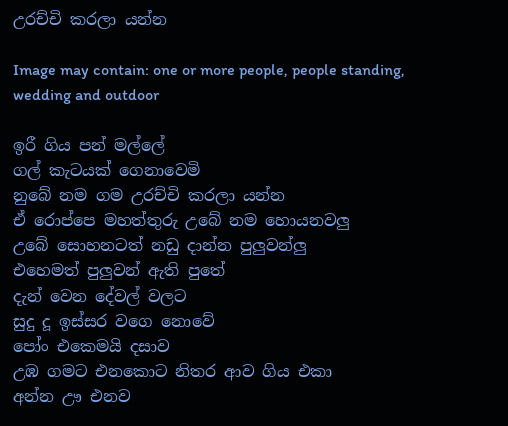උරච්චි කරලා යන්න

Image may contain: one or more people, people standing, wedding and outdoor

ඉරී ගිය පන් මල්ලේ
ගල් කැටයක් ගෙනාවෙමි
නුබේ නම ගම උරච්චි කරලා යන්න
ඒ රොප්පෙ මහත්තුරු උබේ නම හොයනවලු
උබේ සොහනටත් නඩු දාන්න පුලුවන්ලු
එහෙමත් පුලුවන් ඇති පුතේ
දැන් වෙන දේවල් වලට
සුදු දූ ඉස්සර වගෙ නොවේ
පෝං එකෙමයි දසාව
උඹ ගමට එනකොට නිතර ආව ගිය එකා
අන්න ඌ එනව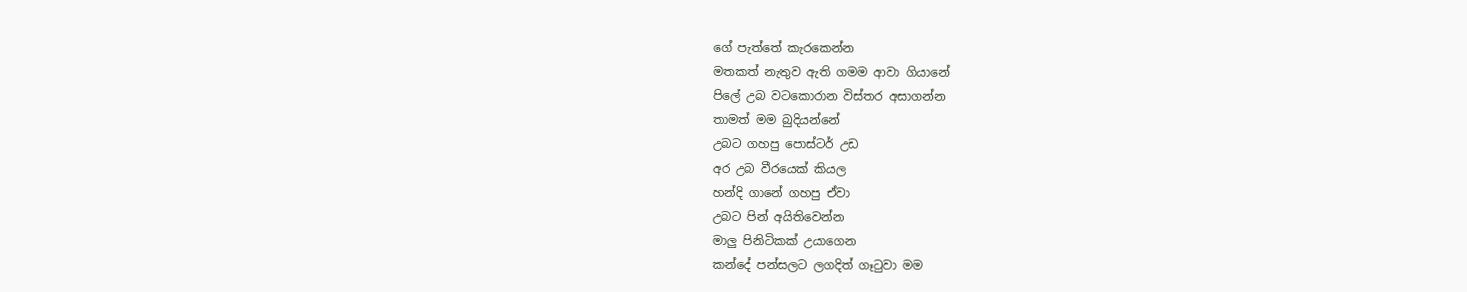ගේ පැත්තේ කැරකෙන්න
මතකත් නැතුව ඇති ගමම ආවා ගියානේ
පිලේ උබ වටකොරාන විස්තර අසාගන්න
තාමත් මම බුදියන්නේ
උබට ගහපු පොස්ටර් උඩ
අර උබ වීරයෙක් කියල
හන්දි ගානේ ගහපු ඒවා
උබට පින් අයිතිවෙන්න
මාලු පිනිටිකක් උයාගෙන
කන්දේ පන්සලට ලගදිත් ගෑටුවා මම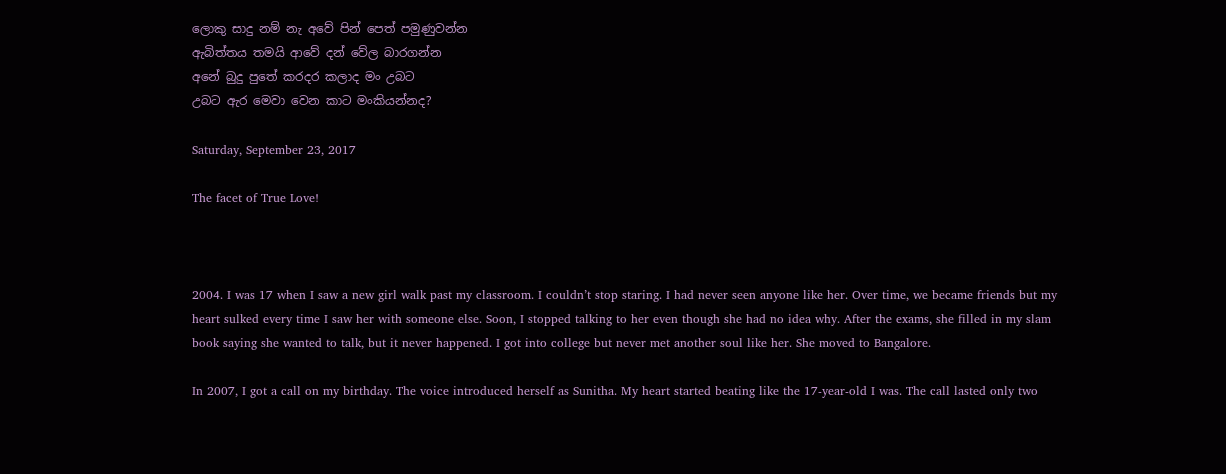ලොකු සාදු නම් නැ අවේ පින් පෙත් පමුණුවන්න
ඇබිත්තය තමයි ආවේ දන් වේල බාරගන්න
අනේ බුදු පුතේ කරදර කලාද මං උබට
උබට ඇර මෙවා වෙන කාට මංකියන්නද?

Saturday, September 23, 2017

The facet of True Love!



2004. I was 17 when I saw a new girl walk past my classroom. I couldn’t stop staring. I had never seen anyone like her. Over time, we became friends but my heart sulked every time I saw her with someone else. Soon, I stopped talking to her even though she had no idea why. After the exams, she filled in my slam book saying she wanted to talk, but it never happened. I got into college but never met another soul like her. She moved to Bangalore.

In 2007, I got a call on my birthday. The voice introduced herself as Sunitha. My heart started beating like the 17-year-old I was. The call lasted only two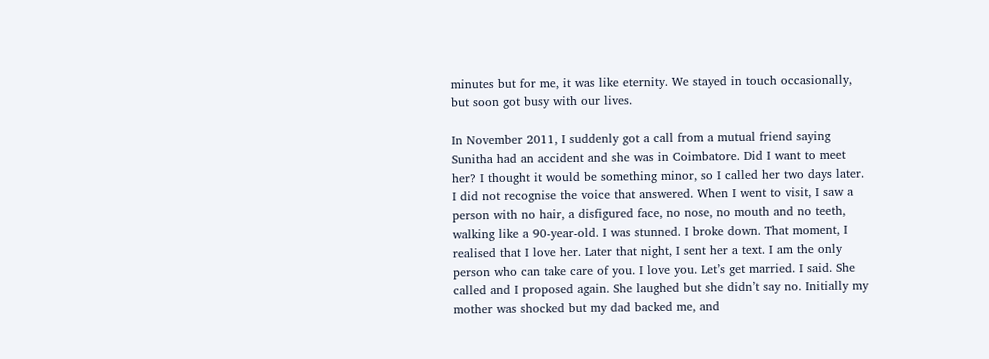minutes but for me, it was like eternity. We stayed in touch occasionally, but soon got busy with our lives.

In November 2011, I suddenly got a call from a mutual friend saying Sunitha had an accident and she was in Coimbatore. Did I want to meet her? I thought it would be something minor, so I called her two days later. I did not recognise the voice that answered. When I went to visit, I saw a person with no hair, a disfigured face, no nose, no mouth and no teeth, walking like a 90-year-old. I was stunned. I broke down. That moment, I realised that I love her. Later that night, I sent her a text. I am the only person who can take care of you. I love you. Let’s get married. I said. She called and I proposed again. She laughed but she didn’t say no. Initially my mother was shocked but my dad backed me, and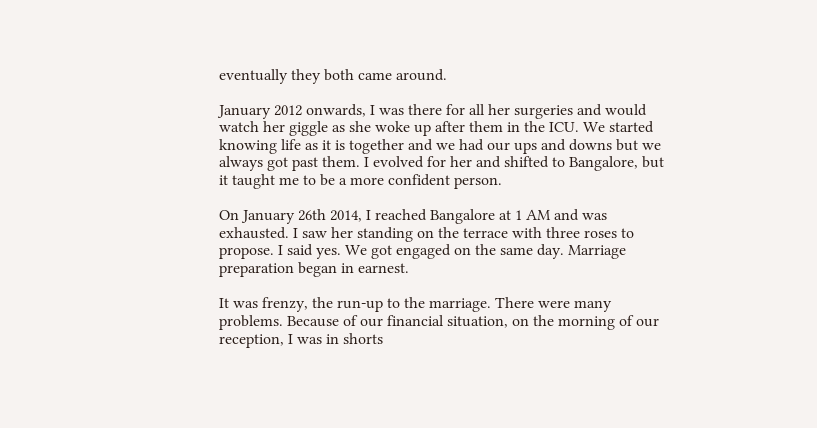eventually they both came around.

January 2012 onwards, I was there for all her surgeries and would watch her giggle as she woke up after them in the ICU. We started knowing life as it is together and we had our ups and downs but we always got past them. I evolved for her and shifted to Bangalore, but it taught me to be a more confident person.

On January 26th 2014, I reached Bangalore at 1 AM and was exhausted. I saw her standing on the terrace with three roses to propose. I said yes. We got engaged on the same day. Marriage preparation began in earnest.

It was frenzy, the run-up to the marriage. There were many problems. Because of our financial situation, on the morning of our reception, I was in shorts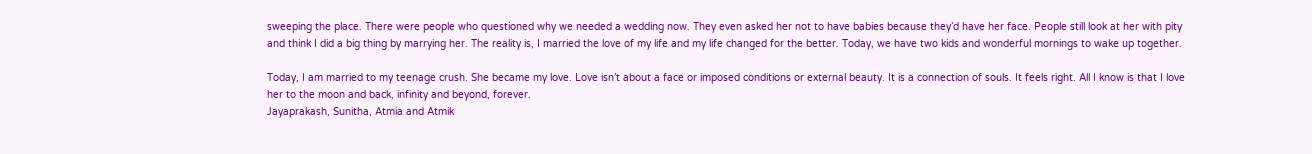sweeping the place. There were people who questioned why we needed a wedding now. They even asked her not to have babies because they’d have her face. People still look at her with pity and think I did a big thing by marrying her. The reality is, I married the love of my life and my life changed for the better. Today, we have two kids and wonderful mornings to wake up together.

Today, I am married to my teenage crush. She became my love. Love isn’t about a face or imposed conditions or external beauty. It is a connection of souls. It feels right. All I know is that I love her to the moon and back, infinity and beyond, forever.
Jayaprakash, Sunitha, Atmia and Atmik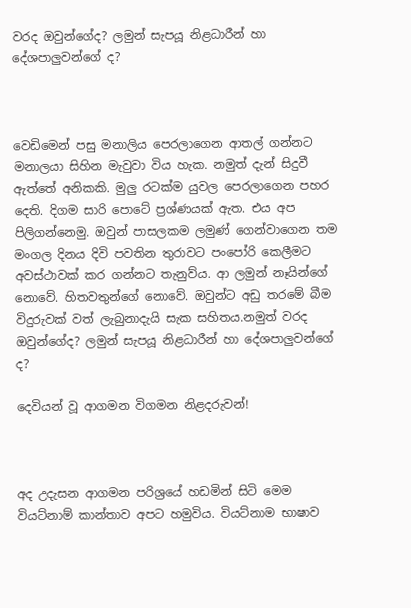වරද ඔවුන්ගේද? ලමුන් සැපයූ නිළධාරීන් හා දේශපාලුවන්ගේ ද?



වෙඩිමෙන් පසු මනාලිය පෙරලාගෙන ආතල් ගන්නට මනාලයා සිහින මැවුවා විය හැක. නමුත් දැන් සිදුවී ඇත්තේ අනිකකි. මුලු රටක්ම යුවල පෙරලාගෙන පහර දෙති. දිගම සාරි පොටේ ප්‍රශ්ණයක් ඇත. එය අප පිලිගන්නෙමු. ඔවුන් පාසලකම ලමුණ් ගෙන්වාගෙන තම මංගල දිනය දිවි පවතින තුරාවට පංපෝරි කෙලීමට අවස්ථාවක් කර ගන්නට තැනුව්ය. ආ ලමුන් නෑයින්ගේ නොවේ. හිතවතුන්ගේ නොවේ. ඔවුන්ට අඩු තරමේ බීම විදුරුවක් වත් ලැබුනාදැයි සැක සහිතය.නමුත් වරද ඔවුන්ගේද? ලමුන් සැපයූ නිළධාරීන් හා දේශපාලුවන්ගේ ද?

දෙවියන් වූ ආගමන විගමන නිළදරුවන්!



අද උදැසන ආගමන පරිශ්‍රයේ හඩමින් සිටි මෙම වියට්නාම් කාන්තාව අපට හමුවිය. වියට්නාම භාෂාව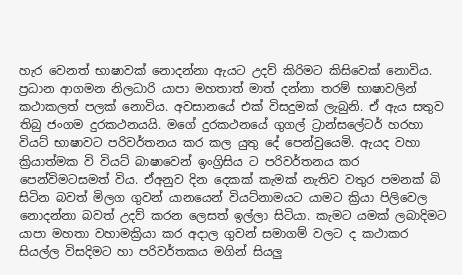හැර වෙනත් භාෂාවක් නොදන්නා ඇයට උදව් කිරිමට කිසිවෙක් නොවිය. ප්‍රධාන ආගමන නිලධාරි යාපා මහතාත් මාත් දන්නා තරම් භාෂාවලින් කථාකලත් පලක් නොවිය. අවසානයේ එක් විසදුමක් ලැබුනි. ඒ ඇය සතුව තිබු ජංගම දුරකථනයයි. මගේ දුරකථනයේ ගුගල් ට්‍රාන්සලේටර් හරහා වියට් භාෂාවට පරිවර්තනය කර කල යුතු දේ පෙන්වුයෙමි. ඇයද වහා ක්‍රියාත්මක වි වියට් බාෂාවෙන් ඉංග්‍රිසිය ට පරිවර්තනය කර පෙන්විමටසමත් විය. ඒඅනුව දින දෙකක් කැමක් නැතිව වතුර පමනක් බි සිටින බවත් මිලග ගුවන් යානයෙන් වියට්නාමයට යාමට ක්‍රියා පිලිවෙල නොදන්නා බවත් උදව් කරන ලෙසත් ඉල්ලා සිටියා. කැමට යමක් ලබාදිමට යාපා මහතා වහාමක්‍රියා කර අදාල ගුවන් සමාගම් වලට ද කථාකර සියල්ල විසදිමට හා පරිවර්තකය මගින් සියලු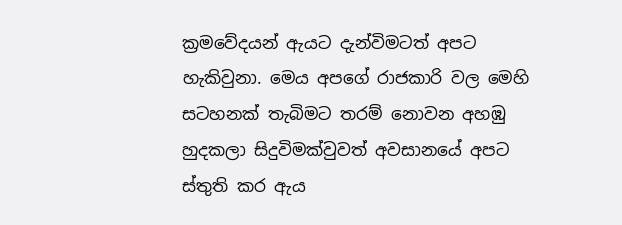ක්‍රමවේදයන් ඇයට දැන්විමටත් අපට හැකිවුනා. මෙය අපගේ රාජකාරි වල මෙහි සටහනක් තැබිමට තරම් නොවන අහඹු හුදකලා සිදුවිමක්වුවත් අවසානයේ අපට ස්තුති කර ඇය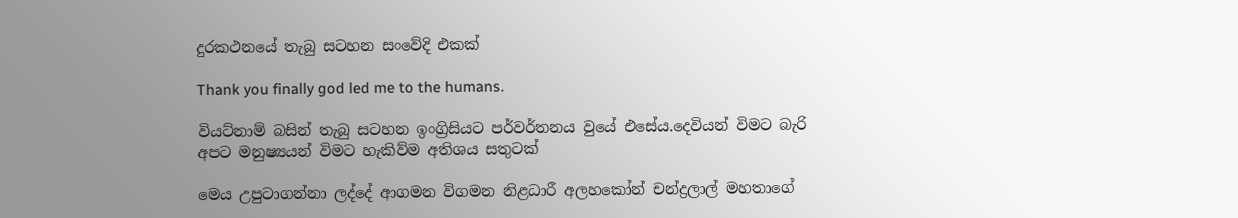දුරකථනයේ තැබු සටහන සංවේදි එකක්

Thank you finally god led me to the humans.

වියට්නාම් බසින් තැබු සටහන ඉංග්‍රිසියට පර්වර්තනය වුයේ එසේය.දෙවියන් විමට බැරි අපට මනුෂ්‍යයන් විමට හැකිව්ම අතිශය සතුටක්

මෙය උපුටාගන්නා ලද්දේ ආගමන විගමන නිළධාරී අලහකෝන් චන්ද්‍රලාල් මහතාගේ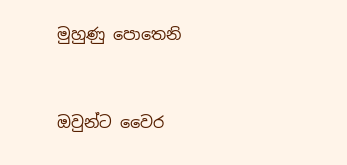මුහුණු පොතෙනි



ඔවුන්ට වෛර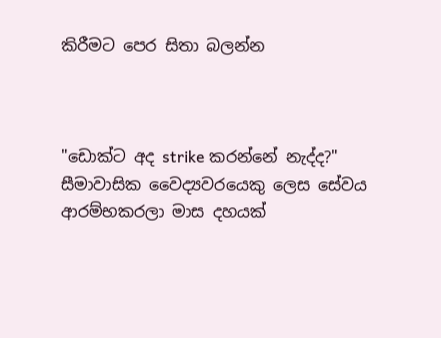කිරීමට පෙර සිතා බලන්න



"ඩොක්ට අද strike කරන්නේ නැද්ද?"
සීමාවාසික වෛද්‍යවරයෙකු ලෙස සේවය ආරම්භකරලා මාස දහයක්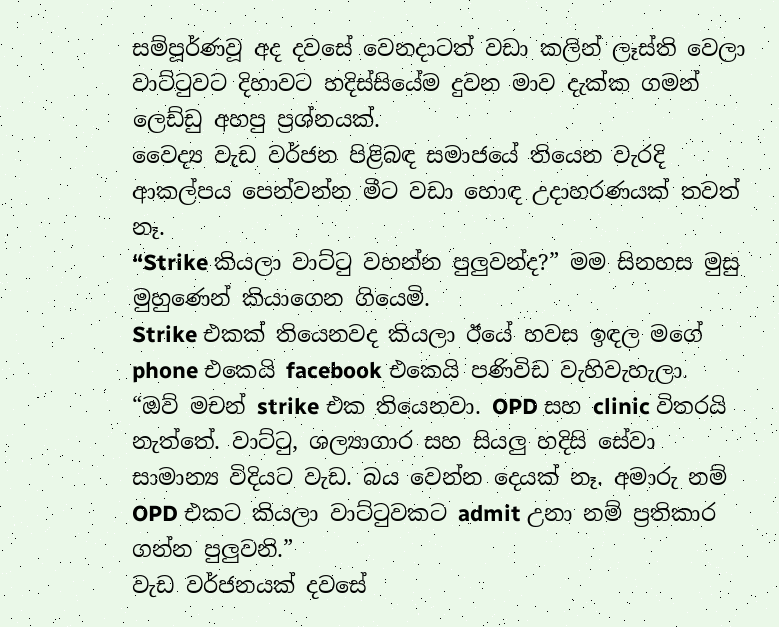සම්පූර්ණවූ අද දවසේ වෙනදාටත් වඩා කලින් ලෑස්ති වෙලා වාට්ටුවට දිහාවට හදිස්සියේම දුවන මාව දැක්ක ගමන් ලෙඩ්ඩු අහපු ප්‍රශ්නයක්.
වෛද්‍ය වැඩ වර්ජන පිළිබඳ සමාජයේ තියෙන වැරදි ආකල්පය පෙන්වන්න මීට වඩා හොඳ උදාහරණයක් තවත් නෑ.
“Strike කියලා වාට්ටු වහන්න පුලුවන්ද?” මම සිනහස මුසු මුහුණෙන් කියාගෙන ගියෙමි.
Strike එකක් තියෙනවද කියලා ඊයේ හවස ඉඳල මගේ phone එකෙයි facebook එකෙයි පණිවිඩ වැහිවැහැලා.
“ඔව් මචන් strike එක තියෙනවා. OPD සහ clinic විතරයි නැත්තේ. වාට්ටු, ශල්‍යාගාර සහ සියලු හදිසි සේවා සාමාන්‍ය විදියට වැඩ. බය වෙන්න දෙයක් නෑ. අමාරු නම් OPD එකට කියලා වාට්ටුවකට admit උනා නම් ප්‍රතිකාර ගන්න පුලුවනි.”
වැඩ වර්ජනයක් දවසේ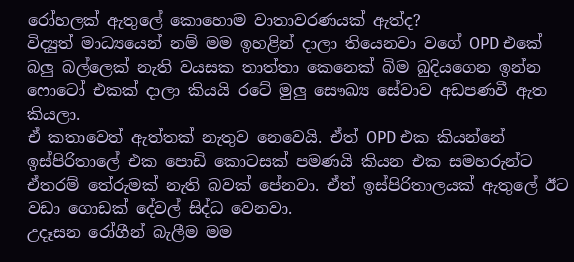රෝහලක් ‍ඇතුලේ කොහොම වාතාවරණයක් ඇත්ද?
විද්‍යුත් මාධ්‍යයෙන් නම් මම ඉහළින් දාලා තියෙනවා වගේ OPD එකේ බලු බල්ලෙක් නැති වයසක තාත්තා‍ කෙනෙක් බිම බුදියගෙන ඉන්න ෆොටෝ එකක් දාලා කියයි රටේ මුලු සෞඛ්‍ය සේවාව අඩපණවී ඇත කියලා.
ඒ කතාවෙත් ඇත්තක් නැතුව නෙවෙයි. ඒත් OPD එක කියන්නේ ඉස්පිරිතාලේ එක පොඩි කොටසක් පමණයි කියන එක සමහරුන්ට ඒතරම් තේරුමක් නැති බවක් පේනවා. ඒත් ඉස්පිරිතාලයක් ඇතුලේ ඊට වඩා ගොඩක් දේවල් සිද්ධ වෙනවා.
උදෑසන රෝගීන් බැලීම මම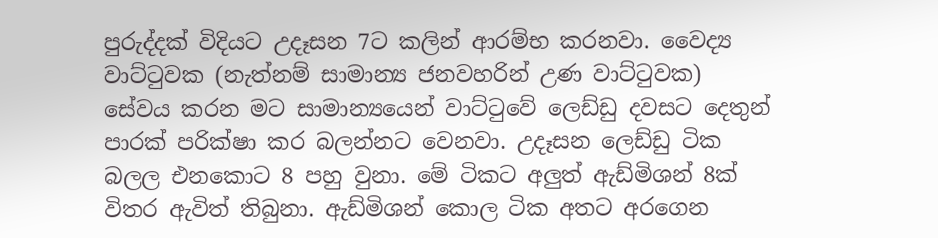පුරුද්දක් විදියට උදෑසන 7ට කලින් ආරම්භ කරනවා. වෛද්‍ය වාට්ටුවක (නැත්නම් සාමාන්‍ය ජනවහරින් උණ වාට්ටුවක) සේවය කරන මට සාමාන්‍යයෙන් වාට්ටුවේ ලෙඩ්ඩු දවසට දෙතුන් පාරක් පරික්ෂා කර බලන්නට වෙනවා. උදෑසන ලෙඩ්ඩු ටික බලල එනකොට 8 පහු වුනා. මේ ටිකට අලුත් ඇඩ්මිශන් 8ක් විතර ඇවිත් තිබුනා. ඇඩ්මිශන් කොල ටික අතට අරගෙන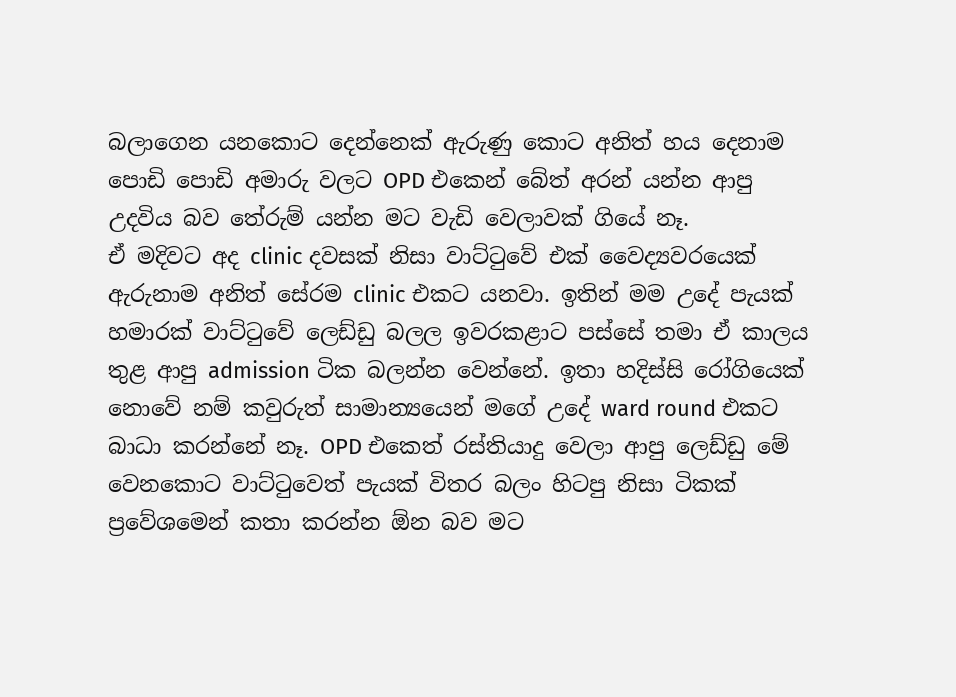බලාගෙන යනකොට දෙන්නෙක් ඇරුණු කොට අනිත් හය දෙනාම පොඩි පොඩි අමාරු වලට OPD එකෙන් බේත් අරන් යන්න ආපු උදවිය බව තේරුම් යන්න මට වැඩි වෙලාවක් ගියේ නෑ.
ඒ මදිවට අද clinic දවසක් නිසා වාට්ටුවේ එක් වෛද්‍යවරයෙක් ඇරුනාම අනිත් සේරම clinic එකට යනවා. ඉතින් මම උදේ පැයක් හමාරක් වාට්ටුවේ ලෙඩ්ඩු බලල ඉවරකළාට පස්සේ තමා ‍ඒ කාලය තුළ ආපු admission ටික බලන්න වෙන්නේ. ඉතා හදිස්සි රෝගියෙක් නොවේ නම් කවුරුත් සාමාන්‍යයෙන් මගේ උදේ ward round එකට බාධා කරන්නේ නෑ. OPD එකෙත් රස්තියාදු වෙලා ආපු ලෙඩ්ඩු මේ වෙනකොට වාට්ටුවෙත් පැයක් ‍විතර බලං හිටපු නිසා ටිකක් ප්‍රවේශමෙන් කතා කරන්න ඕන බව මට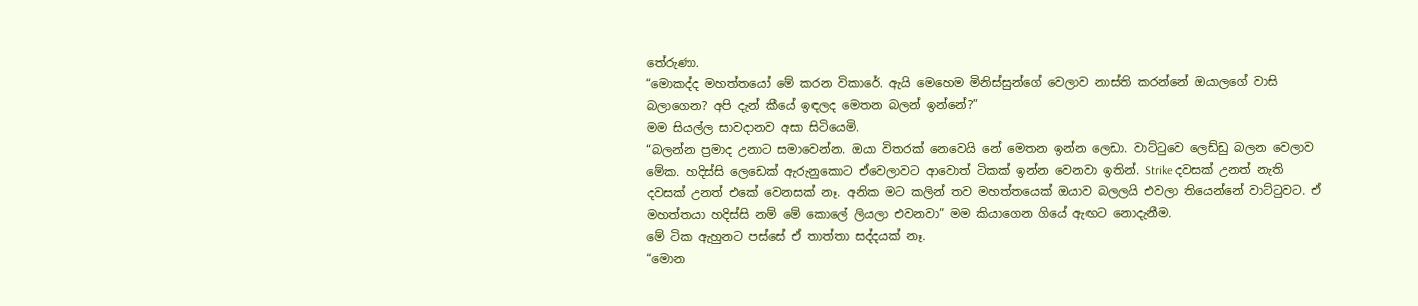තේරුණා.
“මොකද්ද ම‍හත්තයෝ මේ කරන ‍විකාරේ. ඇයි මෙහෙම ‍මිනිස්සුන්ගේ වෙලාව නාස්ති කරන්නේ ඔයාලගේ වාසි බලාගෙන? අපි දැන් කීයේ ඉඳලද මෙතන බලන් ඉන්නේ?”
මම සියල්ල සාවදානව අසා සිටියෙමි.
“බලන්න ප්‍රමාද උනාට සමාවෙන්න. ඔයා විතරක් නෙවෙයි නේ මෙතන ඉන්න ලෙඩා. වාට්ටුවෙ ලෙඩ්ඩු බලන වෙලාව මේක. හදිස්සි ලෙ‍ඩෙක් ඇරුනුකොට ඒවෙලාවට ආවොත් ටිකක් ඉන්න වෙනවා ඉතින්. Strike දවසක් උනත් නැති දවසක් උනත් එකේ වෙනසක් නෑ. අනික මට කලින් තව මහත්තයෙක් ඔයාව බලලයි එවලා තියෙන්නේ වාට්ටුවට. ඒ මහත්ත‍යා හදිස්සි නම් මේ කොලේ ලියලා එවනවා” මම කියාගෙන ගියේ ඇඟට නොදැනීම.
මේ ටික ඇහුනට පස්සේ ඒ තාත්තා සද්දයක් නෑ.
“මොන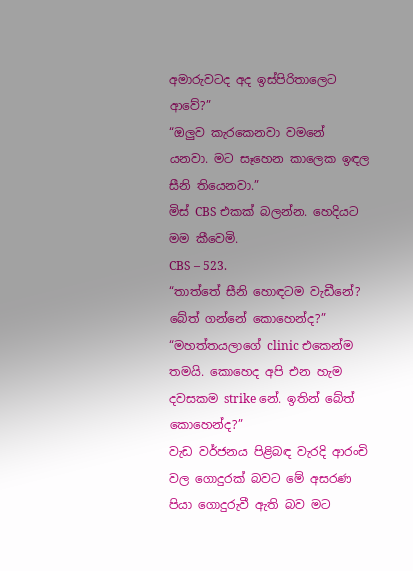අමාරුවටද අද ඉස්පිරිතාලෙට ආවේ?”
“ඔලුව කැරකෙනවා ව‍මනේ යනවා. මට සෑහෙන කාලෙක ඉඳල සීනි ‍තියෙනවා.”
මිස් CBS එකක් බලන්න. හෙදියට මම කීවෙමි.
CBS – 523.
“තාත්තේ සීනි හොඳටම වැඩීනේ? බේත් ගන්නේ කොහෙන්ද?”
“මහත්තයලාගේ clinic එකෙන්ම තමයි. කොහෙද අපි එන හැම දවසකම strike නේ. ඉතින් බේත් කොහෙන්ද?”
වැඩ වර්ජනය පිළිබඳ වැරදි ආරංචි වල ගොදුරක් බවට මේ අසරණ පියා ගොදුරුවී ඇති බව මට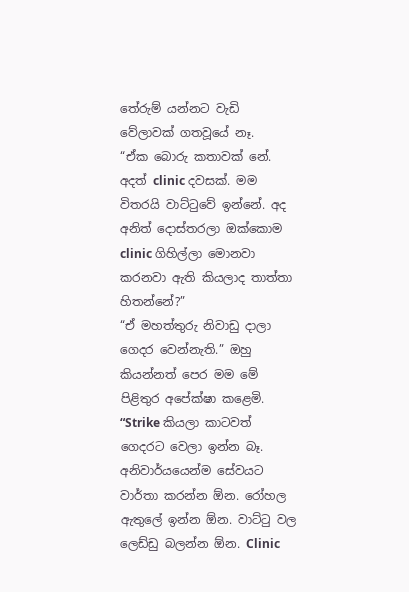තේරුම් යන්නට වැඩි වේලාවක් ගතවූයේ නෑ.
“ඒක බොරු කතාවක් නේ. අදත් clinic දවසක්. මම විතරයි වාට්ටුවේ ඉන්නේ. අද අනිත් දොස්තරලා ‍ඔක්කොම clinic ගිහිල්ලා මොනවා කරනවා ඇති කියලාද තාත්තා හිතන්නේ?”
“ඒ මහත්තුරු ‍නිවාඩු දාලා ගෙදර වෙන්නැති.” ඔහු කියන්නත් පෙර මම මේ පිළිතුර අපේක්ෂා කළෙමි.
“Strike කියලා කාටවත් ගෙදරට වෙලා ඉන්න බෑ. අනිවාර්යයෙන්ම සේවයට වාර්තා කරන්න ඕන. රෝහල ඇතුලේ ඉන්න ඕන. වාට්ටු වල ලෙඩ්ඩු බලන්න ඕන. Clinic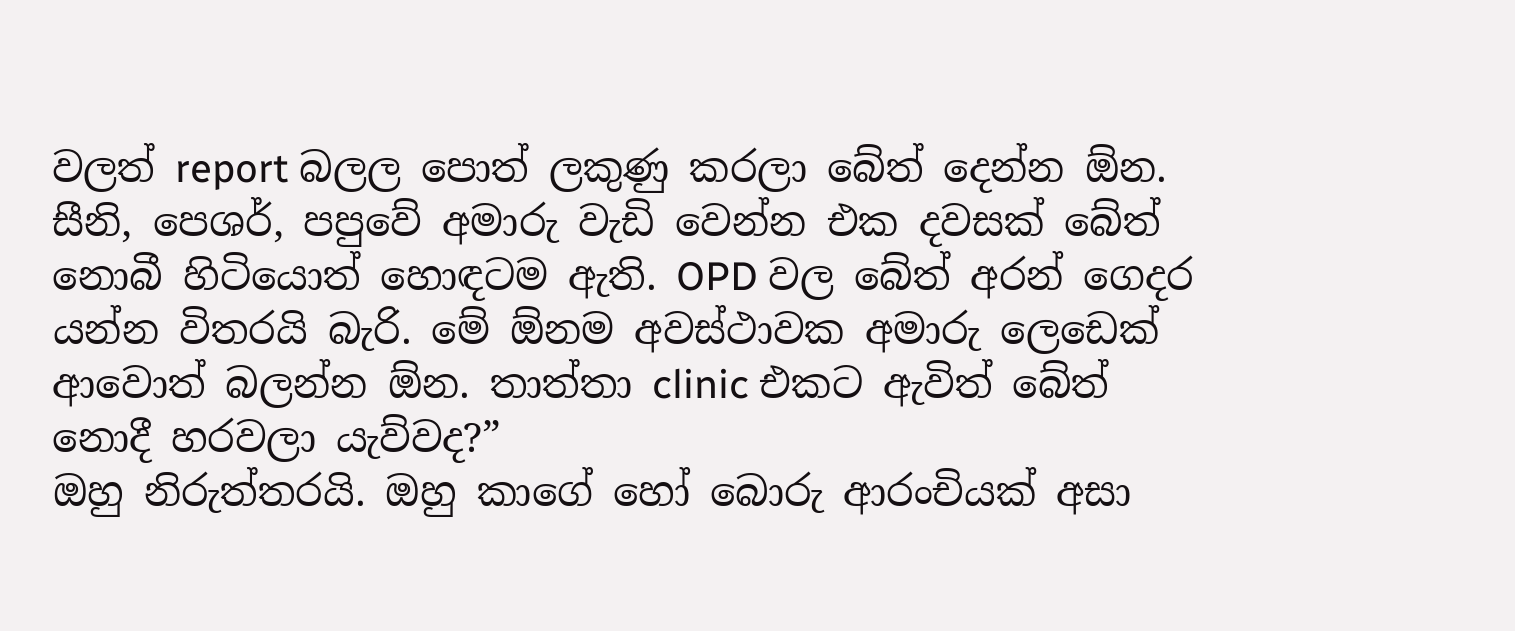වලත් report බලල පොත් ලකුණු කරලා බේත් දෙන්න ඕන. සීනි, පෙශර්, පපුවේ අමාරු වැඩි වෙන්න එක දවසක් බේත් නොබී හි‍‍ටියොත් හොඳටම ඇති. OPD වල බේත් අරන් ගෙදර යන්න විතරයි බැරි. මේ ඕනම අවස්ථාවක අමාරු ලෙ‍ඩෙක් ආවොත් බලන්න ඕන. තාත්තා clinic එකට ඇවිත් බේත් නොදී හරවලා යැව්වද?”
ඔහු නිරුත්තරයි. ඔහු කාගේ හෝ බොරු ආරංචියක් අසා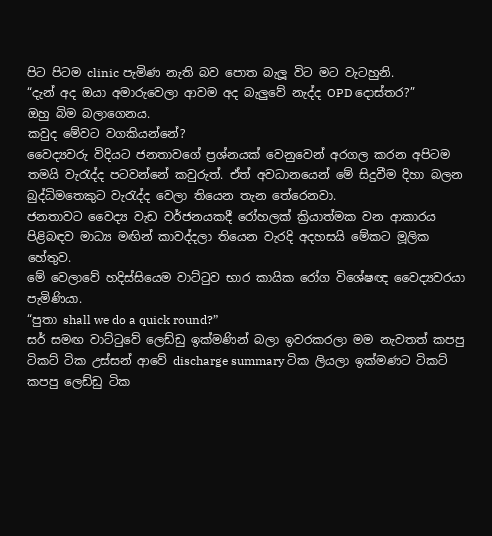පිට පිටම clinic පැමිණ නැති බව පොත බැලූ විට මට වැටහුනි.
“දැන් අද ඔයා අමාරුවෙලා ආවම අද බැලුවේ නැද්ද OPD දොස්තර?”
ඔහු බිම බලාගෙනය.
කවුද මේවට වගකියන්නේ?
වෛද්‍යවරු විදියට ජනතා‍වගේ ප්‍රශ්නයක් වෙනුවෙන් අරගල කරන අපිටම තමයි වැරැද්ද පටවන්නේ කවුරුත්. ඒත් අවධානයෙන් මේ සිදුවීම දිහා බලන බුද්ධිමතෙකුට වැරැද්ද වෙලා ‍තියෙන තැන තේරෙනවා.
ජනතාවට වෛද්‍ය වැඩ වර්ජනයකදී රෝහලක් ක්‍රියාත්මක ‍වන ආකාරය පිළිබඳව මාධ්‍ය මඟින් කාවද්දලා තියෙන වැරදි අදහසයි මේකට මූලික හේතුව.
මේ වෙලාවේ හදිස්සියෙම වාට්ටුව භාර කායික රෝග විශේෂඥ වෛද්‍යවරයා පැමිණියා.
“පුතා shall we do a quick round?”
සර් සමඟ වාට්ටුවේ ලෙඩ්ඩු ඉක්මණින් බලා ඉවරකරලා මම නැවතත් කපපු ටිකට් ටික උස්සන් ආවේ discharge summary ටික ලියලා ඉක්මණට ටිකට් කපපු ලෙඩ්ඩු ටික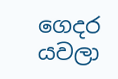ගෙදර යවලා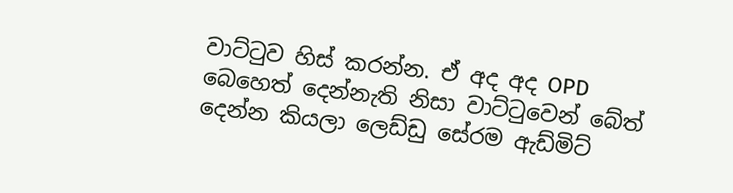වාට්ටුව හිස් කරන්න. ඒ අද අද OPD බෙහෙත් දෙන්නැති නිසා වාට්ටුවෙන් බේත් දෙන්න කියලා ලෙඩ්ඩු සේරම ඇඩ්මිට්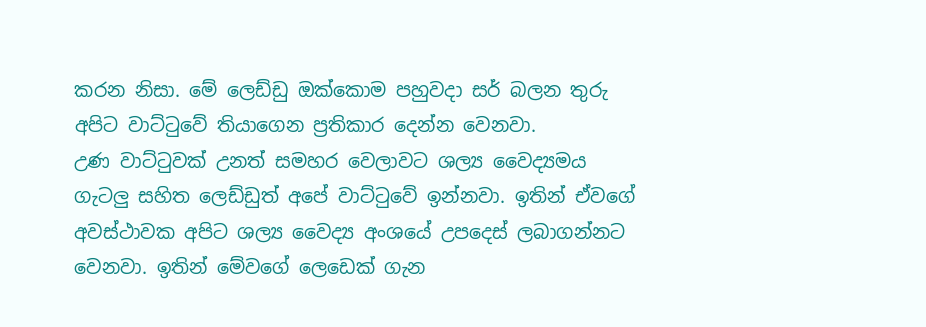කරන නිසා. මේ ලෙඩ්ඩු ඔක්කොම පහුවදා සර් බලන තුරු අපිට වාට්ටුවේ ති‍යාගෙන ප්‍රතිකාර දෙන්න වෙනවා.
උණ වාට්ටුවක් උනත් සමහර වෙලාවට ශල්‍ය වෛද්‍යමය ගැටලු සහිත ලෙඩ්ඩුත් අපේ වාට්ටුවේ ඉන්නවා. ඉතින් ඒවගේ අවස්ථාවක අපිට ශල්‍ය වෛද්‍ය අංශයේ උපදෙස් ලබාගන්නට වෙනවා. ඉතින් මේවගේ ලෙඩෙක් ගැන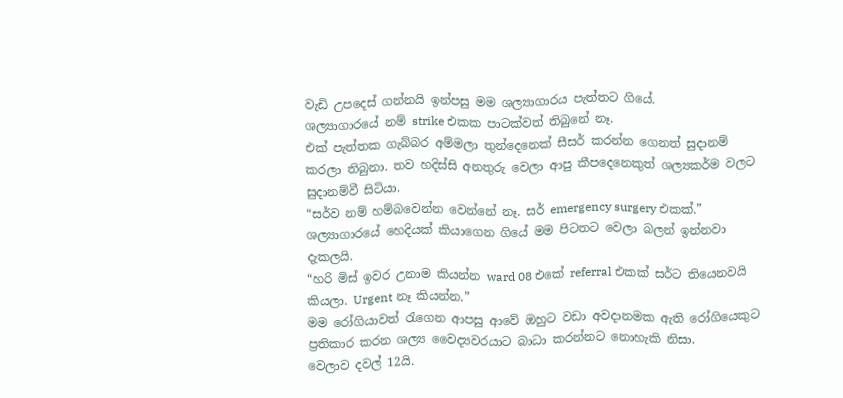වැඩි උපදෙස් ගන්නයි ඉන්පසු මම ශල්‍යාගාරය පැත්තට ගියේ.
ශල්‍යාගාරයේ නම් strike එකක පාටක්වත් තිබුනේ නෑ.
එක් පැත්තක ගැබ්බර අම්මලා තුන්දෙනෙක් සීසර් කරන්න ගෙනත් සුදානම් කරලා තිබුනා. තව හදිස්සි අනතුරු වෙලා ආපු කීපදෙනෙකුත් ශල්‍යකර්ම වලට සුදානම්වී සිටියා.
“සර්ව නම් හම්බ‍වෙන්න වෙන්නේ නෑ. සර් emergency surgery එකක්.” ශල්‍යාගාරයේ හෙදියක් කියාගෙන ගියේ මම පිටතට වෙලා බලන් ඉන්නවා දැකලයි.
“හරි මිස් ඉවර උනාම කියන්න ward 08 එකේ referral එකක් සර්ට තියෙනවයි කියලා. Urgent නෑ කියන්න.”
මම රෝගියාවත් රැගෙන ආපසු ආවේ ඔහුට වඩා අවදානමක ඇති රෝගියෙකුට ප්‍රතිකාර කරන ශල්‍ය වෛද්‍යවරයාට බාධා කරන්නට නොහැකි නිසා.
වෙලාව දවල් ‍12යි.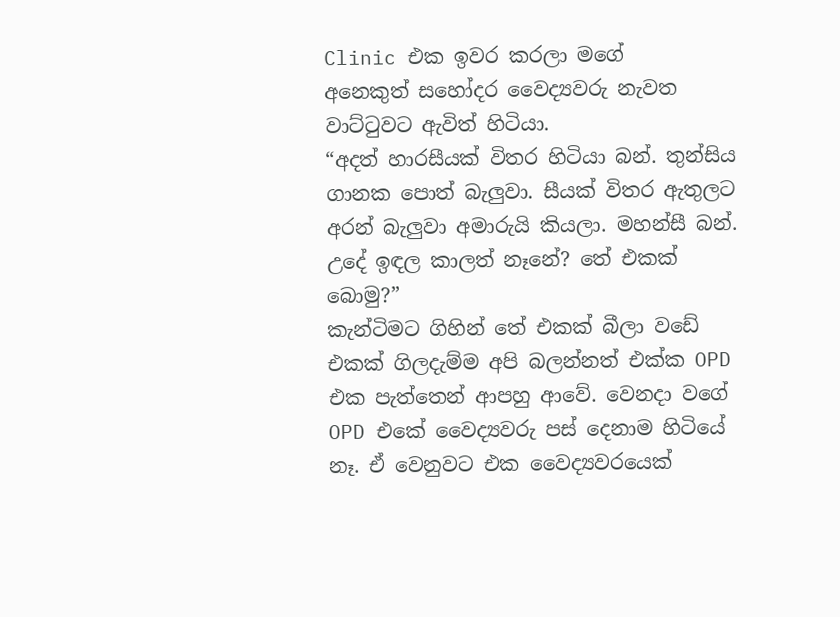Clinic එක ඉවර කරලා මගේ අනෙකුත් ‍සහෝදර වෛද්‍යවරු නැවත වාට්ටුවට ඇවිත් හිටියා.
“අදත් හාරසීයක් විතර හිටියා බන්. තුන්සිය ගානක පොත් බැලුවා. සීයක් විතර ඇතුල‍ට අරන් බැලුවා අමාරුයි කියලා. මහන්සී බන්. උදේ ඉඳල කාලත් නෑනේ? තේ එකක් බොමු?”
කැන්ටිමට ගිහින් තේ එකක් බීලා ව‍ඩේ එකක් ගිලදැම්ම අපි බලන්නත් එක්ක OPD එක පැත්තෙන් ආපහු ‍ආවේ. වෙනදා වගේ OPD එකේ වෛද්‍යවරු පස් දෙනාම හිටියේ නෑ. ඒ වෙනුවට එක වෛද්‍යවරයෙක්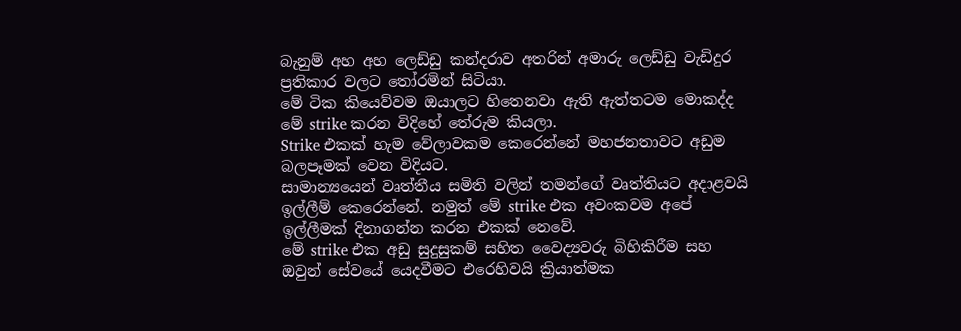බැනුම් අහ අහ ලෙඩ්ඩු කන්දරාව අතරින් අමාරු ලෙඩ්ඩු වැඩිදුර ප්‍රතිකාර වලට තෝරමින් සිටියා.
මේ ටික කියෙව්වම ඔයාලට හිතෙනවා ඇති ඇත්තටම මොකද්ද මේ strike කරන විදිහේ තේරුම කියලා.
Strike එකක් හැ‍ම වේලාවකම කෙරෙන්නේ මහජනතාවට අඩුම බලපෑමක් වෙන විදියට.
සාමාන්‍යයෙන් වෘත්තීය සමිති වලින් තමන්ගේ වෘත්තියට අදාළවයි ඉල්ලීම් කෙරෙන්නේ. නමුත් මේ strike එක අවංකවම අපේ ඉල්ලීමක් දිනාගන්න කරන එකක් නෙවේ.
මේ strike එක අඩු සුදුසුකම් සහිත වෛද්‍යවරු බිහිකිරීම සහ ඔවුන් සේව‍යේ යෙදවීමට ‍එරෙහිවයි ක්‍රියාත්මක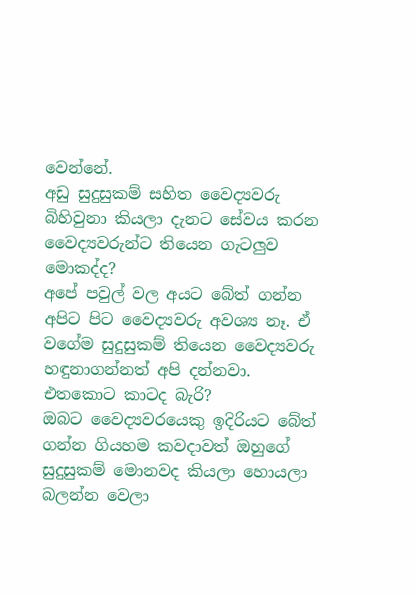වෙන්නේ.
අඩු සුදුසුකම් සහිත වෛද්‍යවරු බිහිවුනා කියලා දැනට සේවය කරන වෛද්‍යවරුන්ට තියෙන ගැටලුව මොකද්ද?
අපේ පවුල් වල අයට බේත් ගන්න අපිට පිට වෛද්‍යවරු අවශ්‍ය නෑ. ඒ වගේම සුදුසුකම් තියෙන වෛද්‍යවරු හඳුනාගන්නත් අපි දන්නවා.
එතකොට කාටද බැරි?
ඔබට වෛද්‍යවරයෙකු ඉදිරියට බේත් ගන්න ගියහම කවදාවත් ඔහුගේ සුදුසුකම් මොනවද කියලා හොයලා බලන්න වෙලා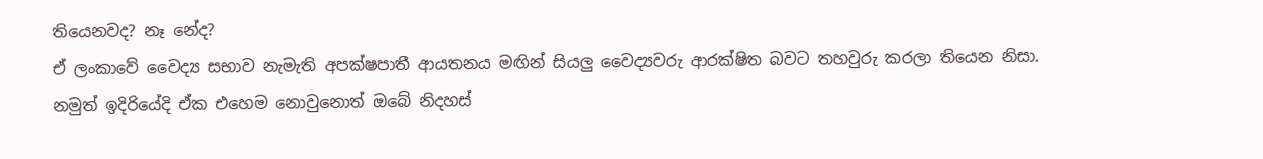තියෙනවද? නෑ නේද?
ඒ ලංකාවේ වෛද්‍ය සභාව නැමැති අපක්ෂපාතී ආයතනය මඟින් සියලු වෛද්‍යවරු ආරක්ෂිත බවට තහවුරු කරලා තියෙන නිසා.
නමුත් ඉදිරියේදි ඒක එහෙම නොවුනොත් ඔබේ නිදහස්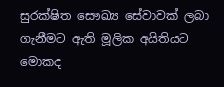සුරක්ෂිත සෞඛ්‍ය සේවාවක් ලබා ගැනීමට ඇති මූලික අයිතියට මොකද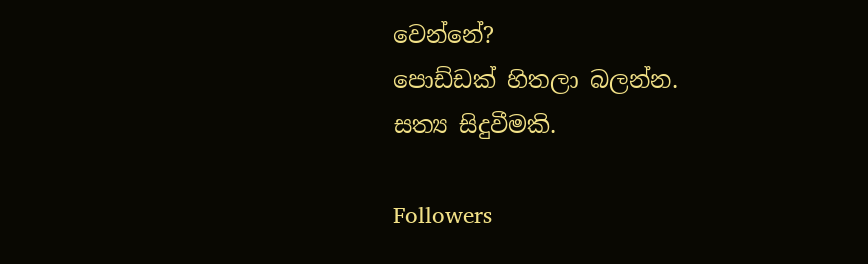වෙන්නේ?
පොඩ්ඩක් හිතලා බලන්න.
සත්‍ය සිදුවීමකි.

Followers